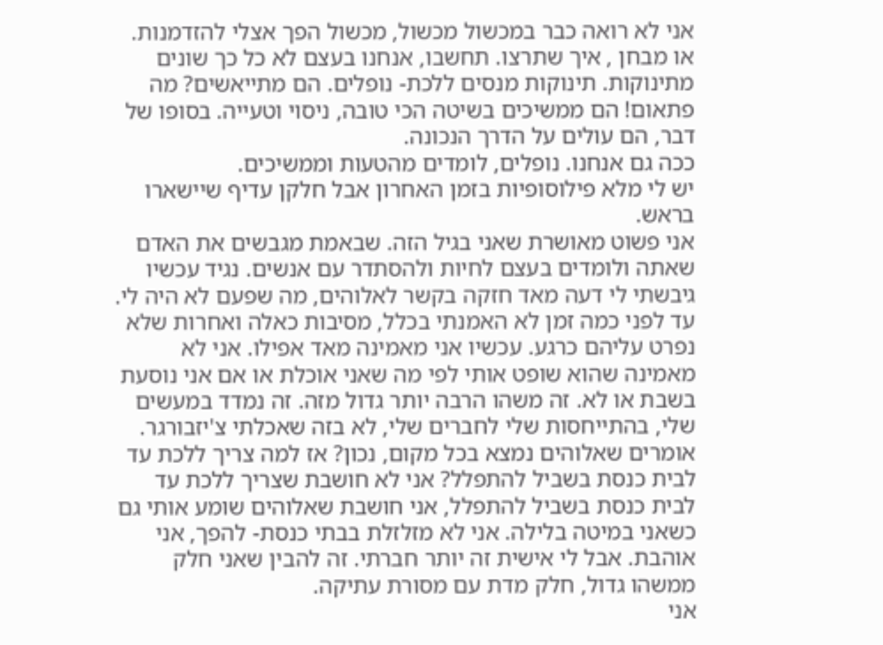אני לא רואה כבר במכשול מכשול, מכשול הפך אצלי להזדמנות. או מבחן , איך שתרצו. תחשבו, אנחנו בעצם לא כל כך שונים מתינוקות. תינוקות מנסים ללכת- נופלים. הם מתייאשים? מה פתאום! הם ממשיכים בשיטה הכי טובה, ניסוי וטעייה. בסופו של דבר, הם עולים על הדרך הנכונה.
ככה גם אנחנו. נופלים, לומדים מהטעות וממשיכים.
יש לי מלא פילוסופיות בזמן האחרון אבל חלקן עדיף שיישארו בראש.
אני פשוט מאושרת שאני בגיל הזה. שבאמת מגבשים את האדם שאתה ולומדים בעצם לחיות ולהסתדר עם אנשים. נגיד עכשיו גיבשתי לי דעה מאד חזקה בקשר לאלוהים, מה שפעם לא היה לי.
עד לפני כמה זמן לא האמנתי בכלל, מסיבות כאלה ואחרות שלא נפרט עליהם כרגע. עכשיו אני מאמינה מאד אפילו. אני לא מאמינה שהוא שופט אותי לפי מה שאני אוכלת או אם אני נוסעת בשבת או לא. זה משהו הרבה יותר גדול מזה. זה נמדד במעשים שלי, בהתייחסות שלי לחברים שלי, לא בזה שאכלתי צ'יזבורגר. אומרים שאלוהים נמצא בכל מקום, נכון? אז למה צריך ללכת עד לבית כנסת בשביל להתפלל? אני לא חושבת שצריך ללכת עד לבית כנסת בשביל להתפלל, אני חושבת שאלוהים שומע אותי גם כשאני במיטה בלילה. אני לא מזלזלת בבתי כנסת- להפך, אני אוהבת. אבל לי אישית זה יותר חברתי. זה להבין שאני חלק ממשהו גדול, חלק מדת עם מסורת עתיקה.
אני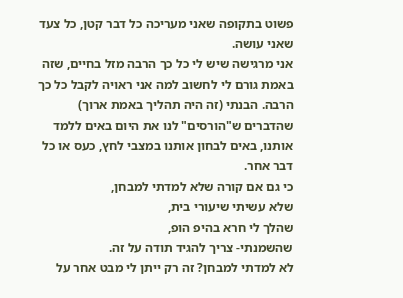פשוט בתקופה שאני מעריכה כל דבר קטן, כל צעד שאני עושה.
אני מרגישה שיש לי כל כך הרבה מזל בחיים, שזה באמת גורם לי לחשוב למה אני ראויה לקבל כל כך הרבה. הבנתי (זה היה תהליך באמת ארוך) שהדברים ש"הורסים" לנו את היום באים ללמד אותנו, באים לבחון אותנו במצבי לחץ, כעס או כל דבר אחר.
כי גם אם קורה שלא למדתי למבחן,
שלא עשיתי שיעורי בית,
שהלך לי חרא בהיפ הופ,
שהשמנתי- צריך להגיד תודה על זה.
לא למדתי למבחן? זה רק ייתן לי מבט אחר על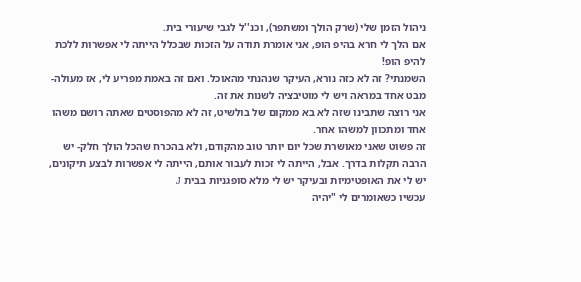ניהול הזמן שלי (שרק הולך ומשתפר), וכנ''ל לגבי שיעורי בית.
אם הלך לי חרא בהיפ הופ, אני אומרת תודה על הזכות שבכלל הייתה לי אפשרות ללכת להיפ הופ!
השמנתי? זה לא כזה נורא, העיקר שנהנתי מהאוכל. ואם זה באמת מפריע לי, אז מעולה- מבט אחד במראה ויש לי מוטיבציה לשנות את זה.
אני רוצה שתבינו שזה לא בא ממקום של בולשיט, זה לא מהפוסטים שאתה רושם משהו אחד ומתכוון למשהו אחר.
זה פשוט שאני מאושרת שכל יום יותר טוב מהקודם, ולא בהכרח שהכל הולך חלק- יש הרבה תקלות בדרך. אבל, הייתה לי זכות לעבור אותם, הייתה לי אפשרות לבצע תיקונים, יש לי את האופטימיות ובעיקר יש לי מלא סופגניות בבית J
עכשיו כשאומרים לי "יהיה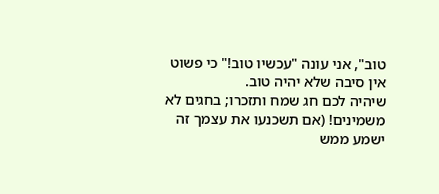טוב", אני עונה "עכשיו טוב!" כי פשוט אין סיבה שלא יהיה טוב.
שיהיה לכם חג שמח ותזכרו; בחגים לא משמינים! (אם תשכנעו את עצמך זה ישמע ממש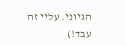הגיוני. עליי זה עבד!)